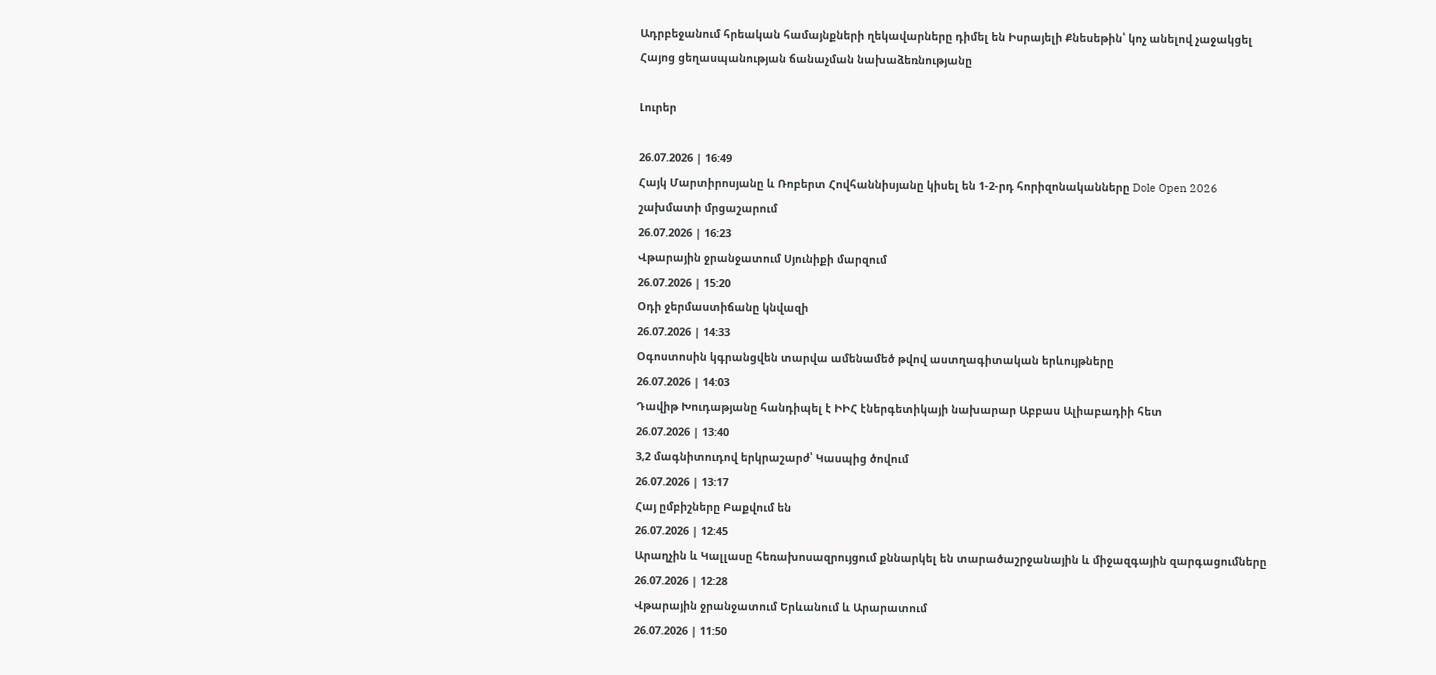Ադրբեջանում հրեական համայնքների ղեկավարները դիմել են Իսրայելի Քնեսեթին՝ կոչ անելով չաջակցել Հայոց ցեղասպանության ճանաչման նախաձեռնությանը

Լուրեր

26.07.2026 | 16:49
Հայկ Մարտիրոսյանը և Ռոբերտ Հովհաննիսյանը կիսել են 1-2-րդ հորիզոնականները Dole Open 2026 շախմատի մրցաշարում
26.07.2026 | 16:23
Վթարային ջրանջատում Սյունիքի մարզում
26.07.2026 | 15:20
Օդի ջերմաստիճանը կնվազի
26.07.2026 | 14:33
Օգոստոսին կգրանցվեն տարվա ամենամեծ թվով աստղագիտական երևույթները
26.07.2026 | 14:03
Դավիթ Խուդաթյանը հանդիպել է ԻԻՀ էներգետիկայի նախարար Աբբաս Ալիաբադիի հետ
26.07.2026 | 13:40
3,2 մագնիտուդով երկրաշարժ՝ Կասպից ծովում
26.07.2026 | 13:17
Հայ ըմբիշները Բաքվում են
26.07.2026 | 12:45
Արաղչին և Կալլասը հեռախոսազրույցում քննարկել են տարածաշրջանային և միջազգային զարգացումները
26.07.2026 | 12:28
Վթարային ջրանջատում Երևանում և Արարատում
26.07.2026 | 11:50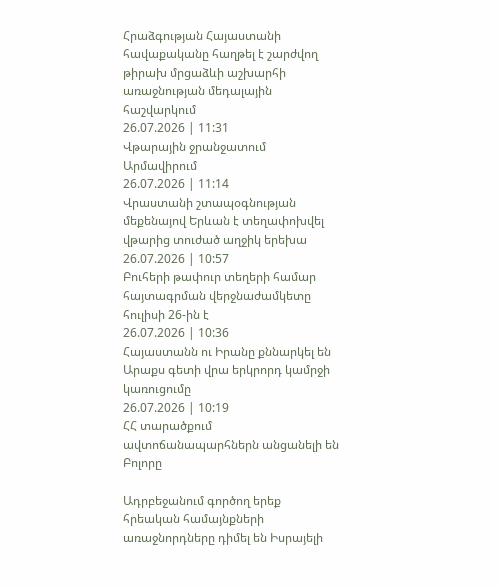Հրաձգության Հայաստանի հավաքականը հաղթել է շարժվող թիրախ մրցաձևի աշխարհի առաջնության մեդալային հաշվարկում
26.07.2026 | 11:31
Վթարային ջրանջատում Արմավիրում
26.07.2026 | 11:14
Վրաստանի շտապօգնության մեքենայով Երևան է տեղափոխվել վթարից տուժած աղջիկ երեխա
26.07.2026 | 10:57
Բուհերի թափուր տեղերի համար հայտագրման վերջնաժամկետը հուլիսի 26-ին է
26.07.2026 | 10:36
Հայաստանն ու Իրանը քննարկել են Արաքս գետի վրա երկրորդ կամրջի կառուցումը
26.07.2026 | 10:19
ՀՀ տարածքում ավտոճանապարհներն անցանելի են
Բոլորը

Ադրբեջանում գործող երեք հրեական համայնքների առաջնորդները դիմել են Իսրայելի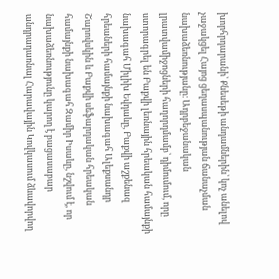խորհրդարանի՝ Քնեսեթի անդամներին՝ կոչ անելով չաջակցել Հայոց ցեղասպանության ճանաչման նախաձեռնությանը։ Ադրբեջանական լրատվամիջոցների հաղորդմամբ՝ դիմումում, որը ստորագրել են Բաքվի լեռնային հրեական համայնքի նախագահ Միլիխ Եվդաևը, Բաքվի աշքենազ հրեաների համայնքի նախագահ Ալեքսանդր Շարովսկին և Բաքվի սեֆարդական հրեական համայնքի նախագահ Զամիր Իսաևը, նշվում է, որ նախաձեռնությունը կարող է բացասաբար անդրադառնալ Հարավային Կովկասում ձևավորվող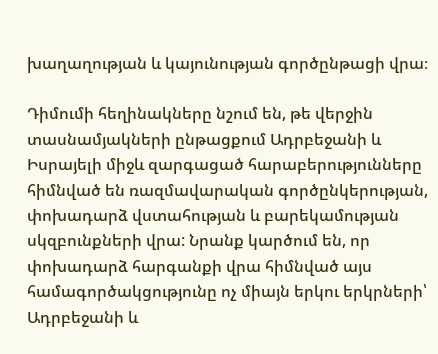խաղաղության և կայունության գործընթացի վրա։

Դիմումի հեղինակները նշում են, թե վերջին տասնամյակների ընթացքում Ադրբեջանի և Իսրայելի միջև զարգացած հարաբերությունները հիմնված են ռազմավարական գործընկերության, փոխադարձ վստահության և բարեկամության սկզբունքների վրա: Նրանք կարծում են, որ փոխադարձ հարգանքի վրա հիմնված այս համագործակցությունը ոչ միայն երկու երկրների՝ Ադրբեջանի և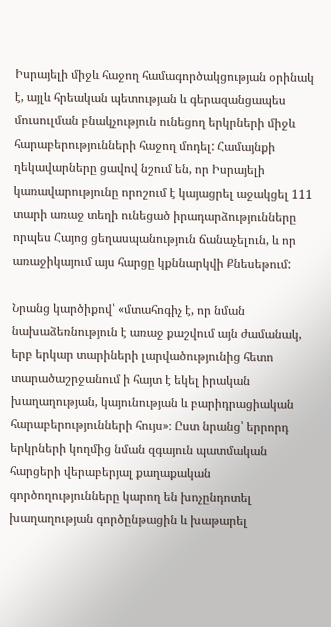Իսրայելի միջև հաջող համագործակցության օրինակ է, այլև հրեական պետության և գերազանցապես մուսուլման բնակչություն ունեցող երկրների միջև հարաբերությունների հաջող մոդել: Համայնքի ղեկավարները ցավով նշում են, որ Իսրայելի կառավարությունը որոշում է կայացրել աջակցել 111 տարի առաջ տեղի ունեցած իրադարձությունները որպես Հայոց ցեղասպանություն ճանաչելուն, և որ առաջիկայում այս հարցը կքննարկվի Քնեսեթում:

Նրանց կարծիքով՝ «մտահոգիչ է, որ նման նախաձեռնություն է առաջ քաշվում այն ժամանակ, երբ երկար տարիների լարվածությունից հետո տարածաշրջանում ի հայտ է եկել իրական խաղաղության, կայունության և բարիդրացիական հարաբերությունների հույս»։ Ըստ նրանց՝ երրորդ երկրների կողմից նման զգայուն պատմական հարցերի վերաբերյալ քաղաքական գործողությունները կարող են խոչընդոտել խաղաղության գործընթացին և խաթարել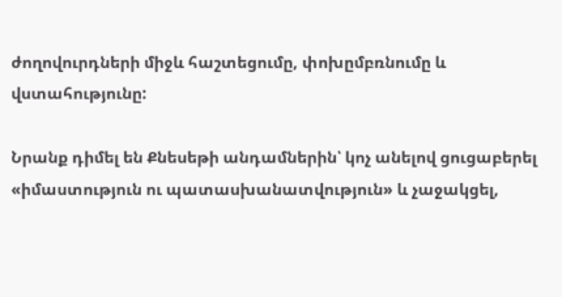ժողովուրդների միջև հաշտեցումը, փոխըմբռնումը և վստահությունը:

Նրանք դիմել են Քնեսեթի անդամներին՝ կոչ անելով ցուցաբերել «իմաստություն ու պատասխանատվություն» և չաջակցել,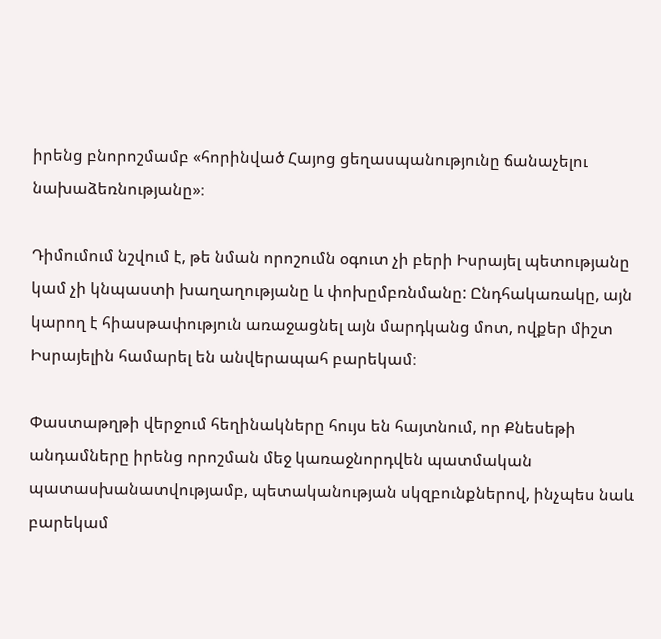իրենց բնորոշմամբ «հորինված Հայոց ցեղասպանությունը ճանաչելու նախաձեռնությանը»։

Դիմումում նշվում է, թե նման որոշումն օգուտ չի բերի Իսրայել պետությանը կամ չի կնպաստի խաղաղությանը և փոխըմբռնմանը: Ընդհակառակը, այն կարող է հիասթափություն առաջացնել այն մարդկանց մոտ, ովքեր միշտ Իսրայելին համարել են անվերապահ բարեկամ։

Փաստաթղթի վերջում հեղինակները հույս են հայտնում, որ Քնեսեթի անդամները իրենց որոշման մեջ կառաջնորդվեն պատմական պատասխանատվությամբ, պետականության սկզբունքներով, ինչպես նաև բարեկամ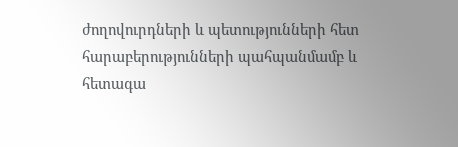ժողովուրդների և պետությունների հետ հարաբերությունների պահպանմամբ և հետագա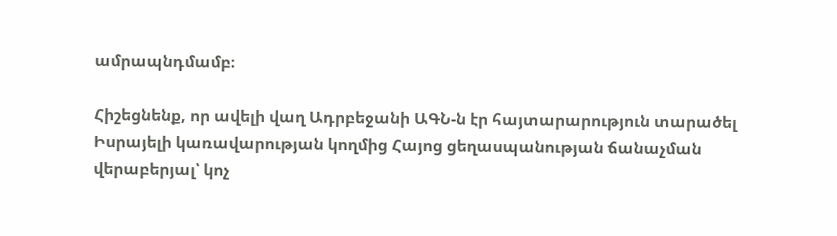ամրապնդմամբ։

Հիշեցնենք, որ ավելի վաղ Ադրբեջանի ԱԳՆ-ն էր հայտարարություն տարածել Իսրայելի կառավարության կողմից Հայոց ցեղասպանության ճանաչման վերաբերյալ՝ կոչ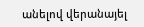անելով վերանայել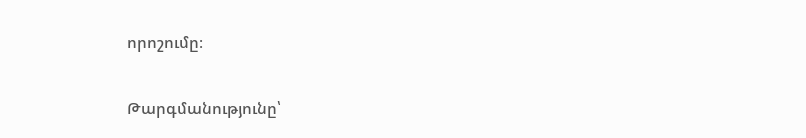որոշումը։

Թարգմանությունը՝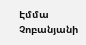Էմմա Չոբանյանի